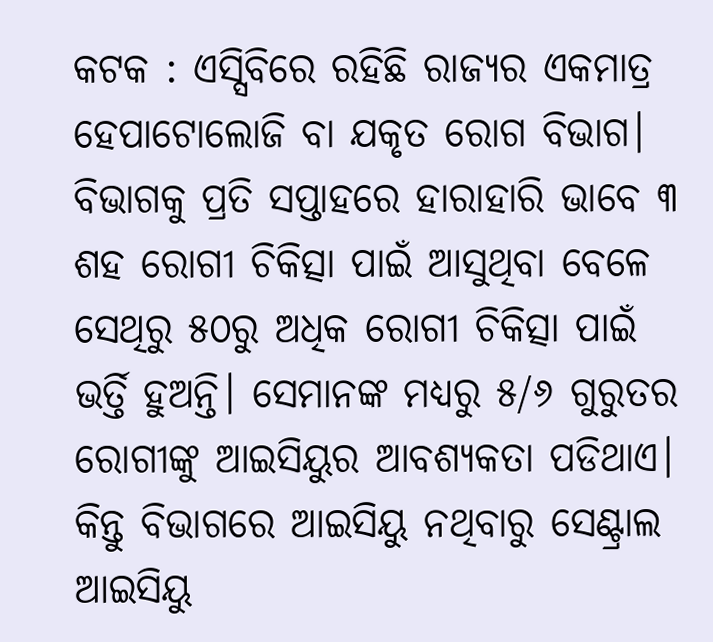କଟକ : ଏସ୍ସିବିରେ ରହିଛି ରାଜ୍ୟର ଏକମାତ୍ର ହେପାଟୋଲୋଜି ବା ଯକୃତ ରୋଗ ବିଭାଗ। ବିଭାଗକୁ ପ୍ରତି ସପ୍ତାହରେ ହାରାହାରି ଭାବେ ୩ ଶହ ରୋଗୀ ଚିକିତ୍ସା ପାଇଁ ଆସୁଥିବା ବେଳେ ସେଥିରୁ ୫୦ରୁ ଅଧିକ ରୋଗୀ ଚିକିତ୍ସା ପାଇଁ ଭର୍ତ୍ତି ହୁଅନ୍ତି। ସେମାନଙ୍କ ମଧ୍ୟରୁ ୫/୬ ଗୁରୁତର ରୋଗୀଙ୍କୁ ଆଇସିୟୁର ଆବଶ୍ୟକତା ପଡିଥାଏ। କିନ୍ତୁ ବିଭାଗରେ ଆଇସିୟୁ ନଥିବାରୁ ସେଣ୍ଟ୍ରାଲ ଆଇସିୟୁ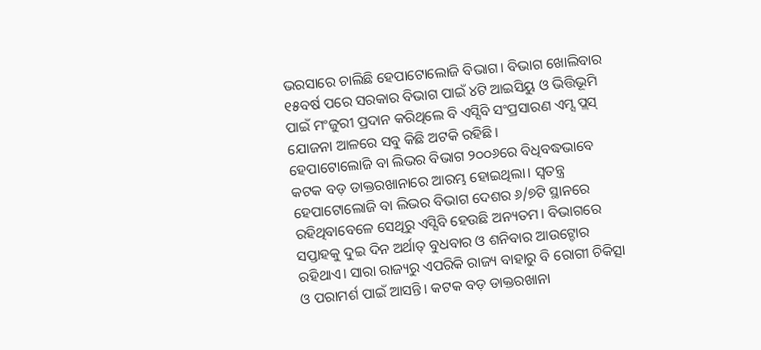ଭରସାରେ ଚାଲିଛି ହେପାଟୋଲୋଜି ବିଭାଗ। ବିଭାଗ ଖୋଲିବାର ୧୫ବର୍ଷ ପରେ ସରକାର ବିଭାଗ ପାଇଁ ୪ଟି ଆଇସିୟୁ ଓ ଭିତ୍ତିଭୂମି ପାଇଁ ମଂଜୁରୀ ପ୍ରଦାନ କରିଥିଲେ ବି ଏସ୍ସିବି ସଂପ୍ରସାରଣ ଏମ୍ସ ପ୍ଲସ୍ ଯୋଜନା ଆଳରେ ସବୁ କିଛି ଅଟକି ରହିଛି।
ହେପାଟୋଲୋଜି ବା ଲିଭର ବିଭାଗ ୨୦୦୬ରେ ବିଧିବଦ୍ଧଭାବେ କଟକ ବଡ଼ ଡାକ୍ତରଖାନାରେ ଆରମ୍ଭ ହୋଇଥିଲା। ସ୍ବତନ୍ତ୍ର ହେପାଟୋଲୋଜି ବା ଲିଭର ବିଭାଗ ଦେଶର ୬/୭ଟି ସ୍ଥାନରେ ରହିଥିବାବେଳେ ସେଥିରୁ ଏସ୍ସିବି ହେଉଛି ଅନ୍ୟତମ। ବିଭାଗରେ ସପ୍ତାହକୁ ଦୁଇ ଦିନ ଅର୍ଥାତ୍ ବୁଧବାର ଓ ଶନିବାର ଆଉଟ୍ଡୋର ରହିଥାଏ। ସାରା ରାଜ୍ୟରୁ ଏପରିକି ରାଜ୍ୟ ବାହାରୁ ବି ରୋଗୀ ଚିକିତ୍ସା ଓ ପରାମର୍ଶ ପାଇଁ ଆସନ୍ତି। କଟକ ବଡ଼ ଡାକ୍ତରଖାନା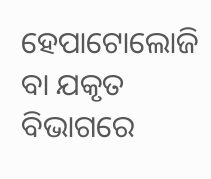ହେପାଟୋଲୋଜି ବା ଯକୃତ ବିଭାଗରେ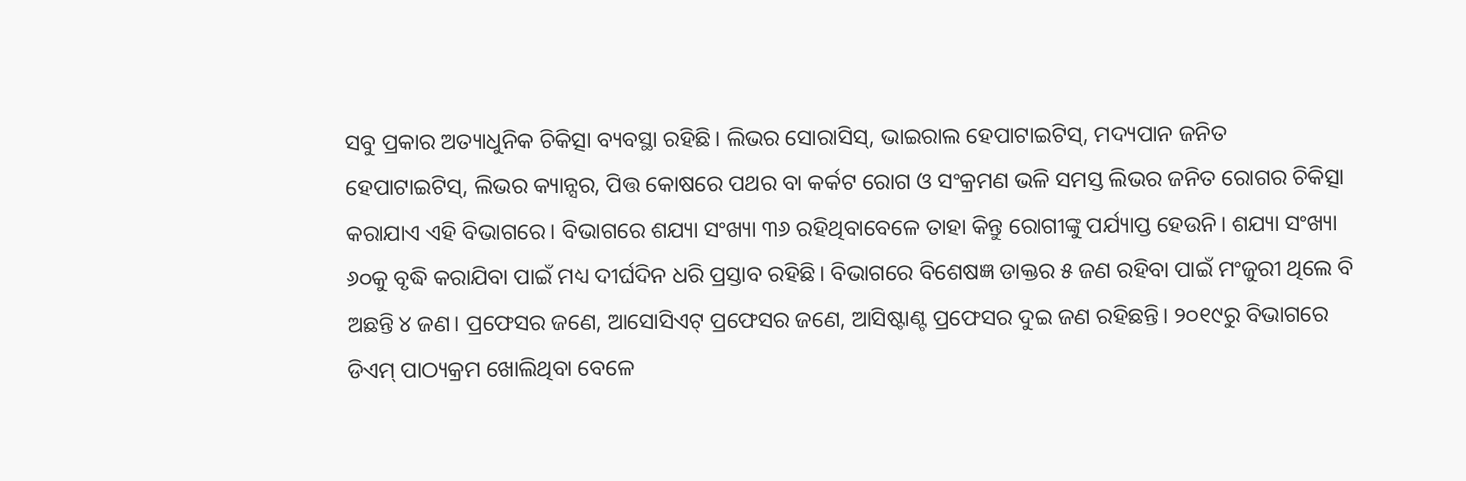ସବୁ ପ୍ରକାର ଅତ୍ୟାଧୁନିକ ଚିକିତ୍ସା ବ୍ୟବସ୍ଥା ରହିଛି। ଲିଭର ସୋରାସିସ୍, ଭାଇରାଲ ହେପାଟାଇଟିସ୍, ମଦ୍ୟପାନ ଜନିତ ହେପାଟାଇଟିସ୍, ଲିଭର କ୍ୟାନ୍ସର, ପିତ୍ତ କୋଷରେ ପଥର ବା କର୍କଟ ରୋଗ ଓ ସଂକ୍ରମଣ ଭଳି ସମସ୍ତ ଲିଭର ଜନିତ ରୋଗର ଚିକିତ୍ସା କରାଯାଏ ଏହି ବିଭାଗରେ। ବିଭାଗରେ ଶଯ୍ୟା ସଂଖ୍ୟା ୩୬ ରହିଥିବାବେଳେ ତାହା କିନ୍ତୁ ରୋଗୀଙ୍କୁ ପର୍ଯ୍ୟାପ୍ତ ହେଉନି। ଶଯ୍ୟା ସଂଖ୍ୟା ୬୦କୁ ବୃଦ୍ଧି କରାଯିବା ପାଇଁ ମଧ୍ୟ ଦୀର୍ଘଦିନ ଧରି ପ୍ରସ୍ତାବ ରହିଛି। ବିଭାଗରେ ବିଶେଷଜ୍ଞ ଡାକ୍ତର ୫ ଜଣ ରହିବା ପାଇଁ ମଂଜୁରୀ ଥିଲେ ବି ଅଛନ୍ତି ୪ ଜଣ। ପ୍ରଫେସର ଜଣେ, ଆସୋସିଏଟ୍ ପ୍ରଫେସର ଜଣେ, ଆସିଷ୍ଟାଣ୍ଟ ପ୍ରଫେସର ଦୁଇ ଜଣ ରହିଛନ୍ତି। ୨୦୧୯ରୁ ବିଭାଗରେ ଡିଏମ୍ ପାଠ୍ୟକ୍ରମ ଖୋଲିଥିବା ବେଳେ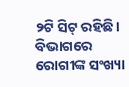୨ଟି ସିଟ୍ ରହିଛି। ବିଭାଗରେ ରୋଗୀଙ୍କ ସଂଖ୍ୟା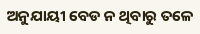ଅନୁଯାୟୀ ବେଡ ନ ଥିବାରୁ ତଳେ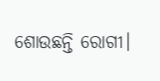ଶୋଉଛନ୍ତି ରୋଗୀ।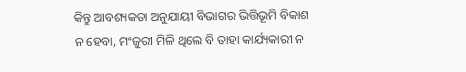କିନ୍ତୁ ଆବଶ୍ୟକତା ଅନୁଯାୟୀ ବିଭାଗର ଭିତ୍ତିଭୂମି ବିକାଶ ନ ହେବା, ମଂଜୁରୀ ମିଳି ଥିଲେ ବି ତାହା କାର୍ଯ୍ୟକାରୀ ନ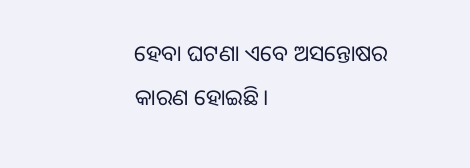ହେବା ଘଟଣା ଏବେ ଅସନ୍ତୋଷର କାରଣ ହୋଇଛି।